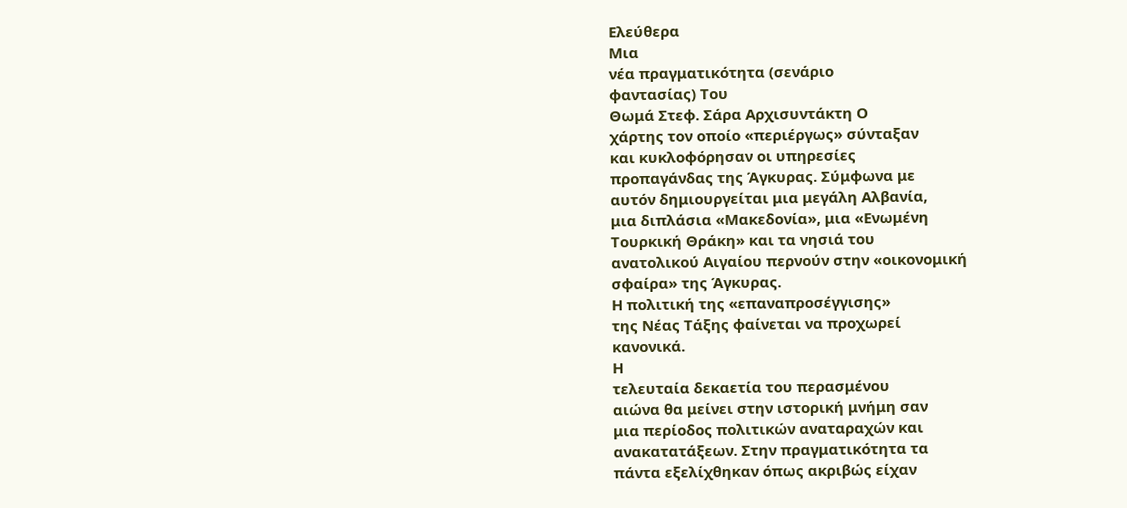Ελεύθερα
Μια
νέα πραγματικότητα (σενάριο
φαντασίας) Του
Θωμά Στεφ. Σάρα Αρχισυντάκτη Ο
χάρτης τον οποίο «περιέργως» σύνταξαν
και κυκλοφόρησαν οι υπηρεσίες
προπαγάνδας της Άγκυρας. Σύμφωνα με
αυτόν δημιουργείται μια μεγάλη Αλβανία,
μια διπλάσια «Μακεδονία», μια «Ενωμένη
Τουρκική Θράκη» και τα νησιά του
ανατολικού Αιγαίου περνούν στην «οικονομική
σφαίρα» της Άγκυρας.
Η πολιτική της «επαναπροσέγγισης»
της Νέας Τάξης φαίνεται να προχωρεί
κανονικά.
Η
τελευταία δεκαετία του περασμένου
αιώνα θα μείνει στην ιστορική μνήμη σαν
μια περίοδος πολιτικών αναταραχών και
ανακατατάξεων. Στην πραγματικότητα τα
πάντα εξελίχθηκαν όπως ακριβώς είχαν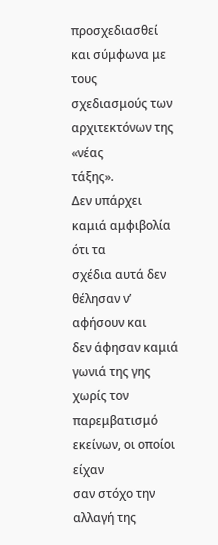προσχεδιασθεί και σύμφωνα με τους
σχεδιασμούς των αρχιτεκτόνων της «νέας
τάξης».
Δεν υπάρχει καμιά αμφιβολία ότι τα
σχέδια αυτά δεν θέλησαν ν’ αφήσουν και
δεν άφησαν καμιά γωνιά της γης χωρίς τον
παρεμβατισμό εκείνων, οι οποίοι είχαν
σαν στόχο την αλλαγή της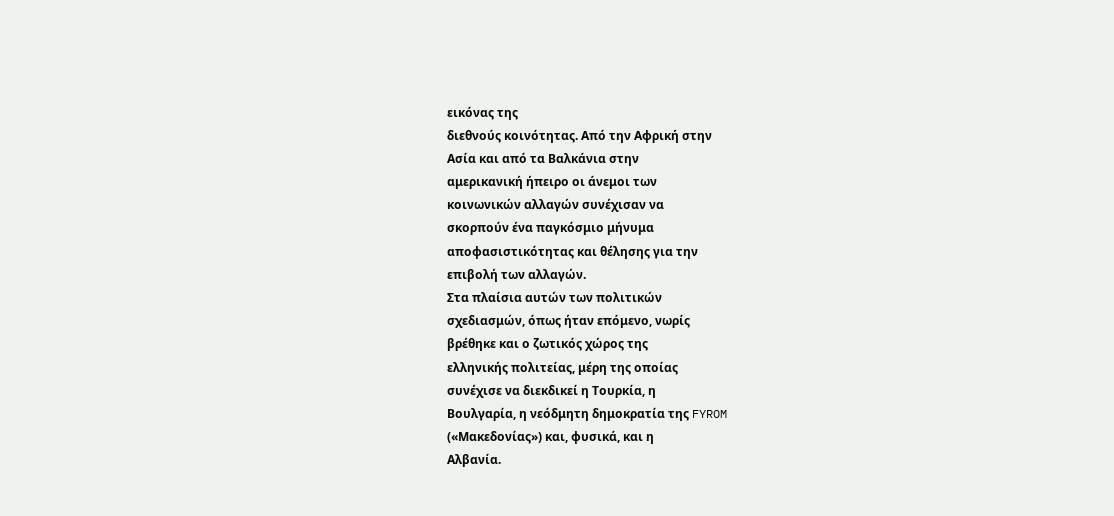εικόνας της
διεθνούς κοινότητας. Από την Αφρική στην
Ασία και από τα Βαλκάνια στην
αμερικανική ήπειρο οι άνεμοι των
κοινωνικών αλλαγών συνέχισαν να
σκορπούν ένα παγκόσμιο μήνυμα
αποφασιστικότητας και θέλησης για την
επιβολή των αλλαγών.
Στα πλαίσια αυτών των πολιτικών
σχεδιασμών, όπως ήταν επόμενο, νωρίς
βρέθηκε και ο ζωτικός χώρος της
ελληνικής πολιτείας, μέρη της οποίας
συνέχισε να διεκδικεί η Τουρκία, η
Βουλγαρία, η νεόδμητη δημοκρατία της FYROM
(«Μακεδονίας») και, φυσικά, και η
Αλβανία.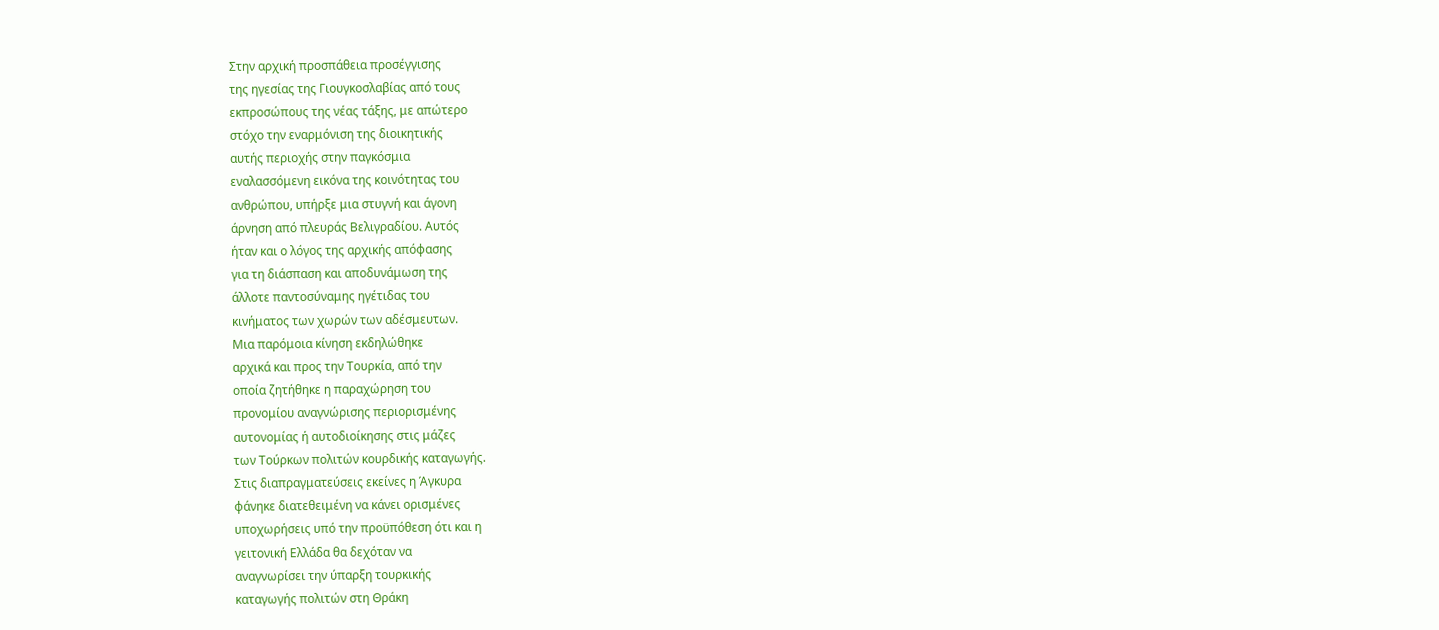Στην αρχική προσπάθεια προσέγγισης
της ηγεσίας της Γιουγκοσλαβίας από τους
εκπροσώπους της νέας τάξης, με απώτερο
στόχο την εναρμόνιση της διοικητικής
αυτής περιοχής στην παγκόσμια
εναλασσόμενη εικόνα της κοινότητας του
ανθρώπου, υπήρξε μια στυγνή και άγονη
άρνηση από πλευράς Βελιγραδίου. Αυτός
ήταν και ο λόγος της αρχικής απόφασης
για τη διάσπαση και αποδυνάμωση της
άλλοτε παντοσύναμης ηγέτιδας του
κινήματος των χωρών των αδέσμευτων.
Μια παρόμοια κίνηση εκδηλώθηκε
αρχικά και προς την Τουρκία, από την
οποία ζητήθηκε η παραχώρηση του
προνομίου αναγνώρισης περιορισμένης
αυτονομίας ή αυτοδιοίκησης στις μάζες
των Τούρκων πολιτών κουρδικής καταγωγής.
Στις διαπραγματεύσεις εκείνες η Άγκυρα
φάνηκε διατεθειμένη να κάνει ορισμένες
υποχωρήσεις υπό την προϋπόθεση ότι και η
γειτονική Ελλάδα θα δεχόταν να
αναγνωρίσει την ύπαρξη τουρκικής
καταγωγής πολιτών στη Θράκη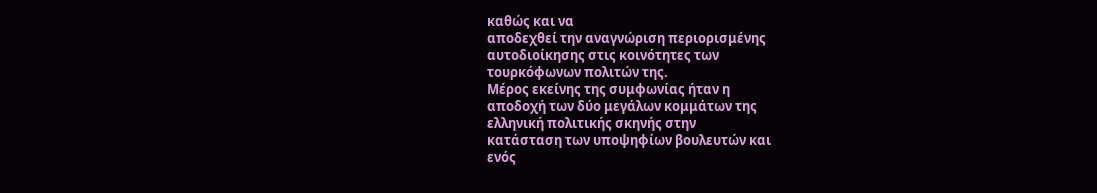καθώς και να
αποδεχθεί την αναγνώριση περιορισμένης
αυτοδιοίκησης στις κοινότητες των
τουρκόφωνων πολιτών της.
Μέρος εκείνης της συμφωνίας ήταν η
αποδοχή των δύο μεγάλων κομμάτων της
ελληνική πολιτικής σκηνής στην
κατάσταση των υποψηφίων βουλευτών και
ενός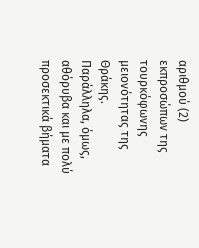αριθμού (2) εκπροσώπων της
τουρκόφωνης μειονότητας της Θράκης.
Παράλληλα, όμως, αθόρυβα και με πολύ
προσεκτικά βήματα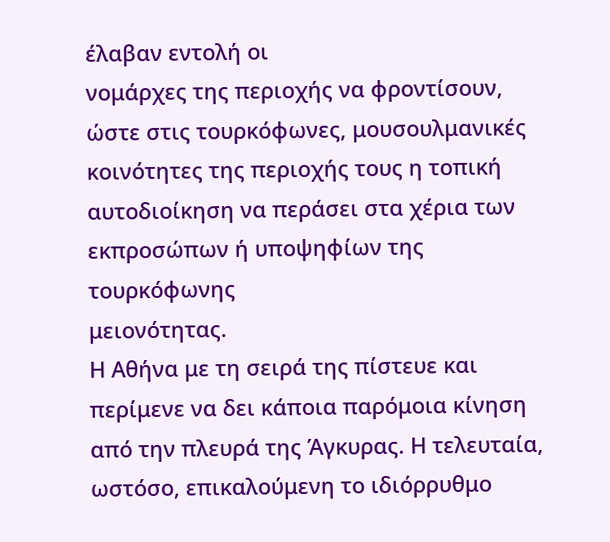έλαβαν εντολή οι
νομάρχες της περιοχής να φροντίσουν,
ώστε στις τουρκόφωνες, μουσουλμανικές
κοινότητες της περιοχής τους η τοπική
αυτοδιοίκηση να περάσει στα χέρια των
εκπροσώπων ή υποψηφίων της τουρκόφωνης
μειονότητας.
Η Αθήνα με τη σειρά της πίστευε και
περίμενε να δει κάποια παρόμοια κίνηση
από την πλευρά της Άγκυρας. Η τελευταία,
ωστόσο, επικαλούμενη το ιδιόρρυθμο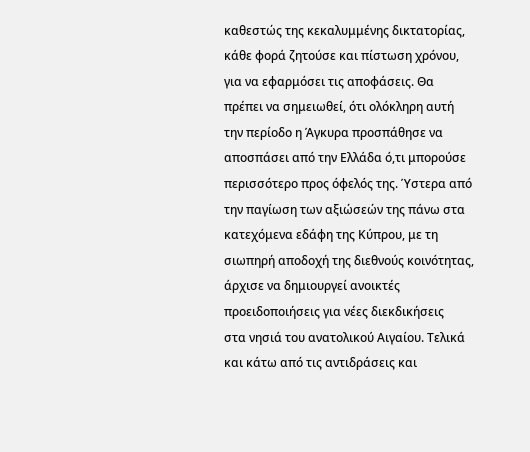καθεστώς της κεκαλυμμένης δικτατορίας,
κάθε φορά ζητούσε και πίστωση χρόνου,
για να εφαρμόσει τις αποφάσεις. Θα
πρέπει να σημειωθεί, ότι ολόκληρη αυτή
την περίοδο η Άγκυρα προσπάθησε να
αποσπάσει από την Ελλάδα ό,τι μπορούσε
περισσότερο προς όφελός της. Ύστερα από
την παγίωση των αξιώσεών της πάνω στα
κατεχόμενα εδάφη της Κύπρου, με τη
σιωπηρή αποδοχή της διεθνούς κοινότητας,
άρχισε να δημιουργεί ανοικτές
προειδοποιήσεις για νέες διεκδικήσεις
στα νησιά του ανατολικού Αιγαίου. Τελικά
και κάτω από τις αντιδράσεις και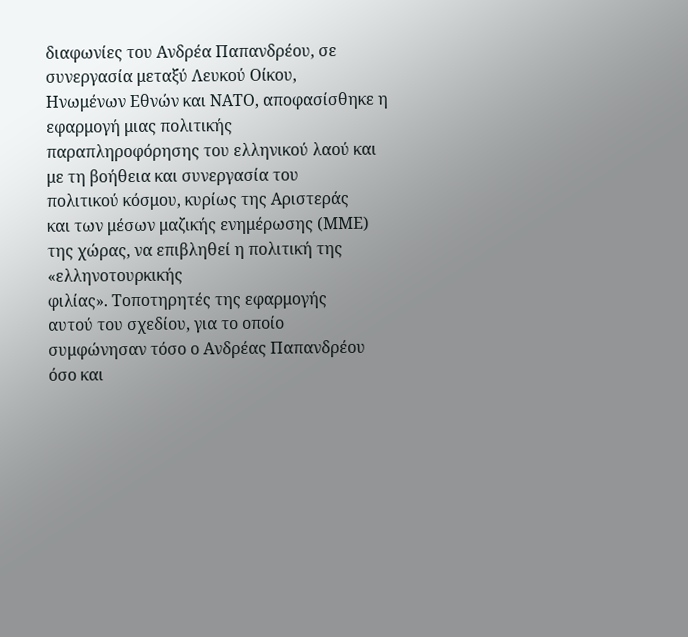διαφωνίες του Ανδρέα Παπανδρέου, σε
συνεργασία μεταξύ Λευκού Οίκου,
Ηνωμένων Εθνών και ΝΑΤΟ, αποφασίσθηκε η
εφαρμογή μιας πολιτικής
παραπληροφόρησης του ελληνικού λαού και
με τη βοήθεια και συνεργασία του
πολιτικού κόσμου, κυρίως της Αριστεράς
και των μέσων μαζικής ενημέρωσης (ΜΜΕ)
της χώρας, να επιβληθεί η πολιτική της «ελληνοτουρκικής
φιλίας». Τοποτηρητές της εφαρμογής
αυτού του σχεδίου, για το οποίο
συμφώνησαν τόσο ο Ανδρέας Παπανδρέου
όσο και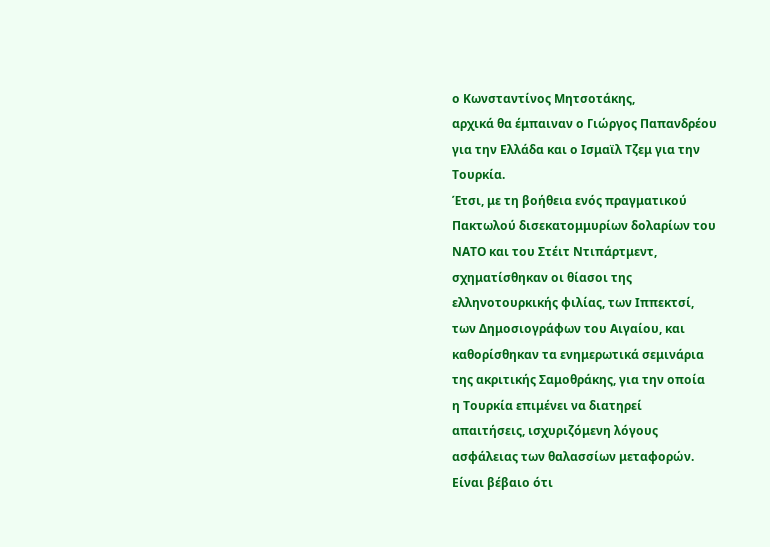ο Κωνσταντίνος Μητσοτάκης,
αρχικά θα έμπαιναν ο Γιώργος Παπανδρέου
για την Ελλάδα και ο Ισμαϊλ Τζεμ για την
Τουρκία.
Έτσι, με τη βοήθεια ενός πραγματικού
Πακτωλού δισεκατομμυρίων δολαρίων του
ΝΑΤΟ και του Στέιτ Ντιπάρτμεντ,
σχηματίσθηκαν οι θίασοι της
ελληνοτουρκικής φιλίας, των Ιππεκτσί,
των Δημοσιογράφων του Αιγαίου, και
καθορίσθηκαν τα ενημερωτικά σεμινάρια
της ακριτικής Σαμοθράκης, για την οποία
η Τουρκία επιμένει να διατηρεί
απαιτήσεις, ισχυριζόμενη λόγους
ασφάλειας των θαλασσίων μεταφορών.
Είναι βέβαιο ότι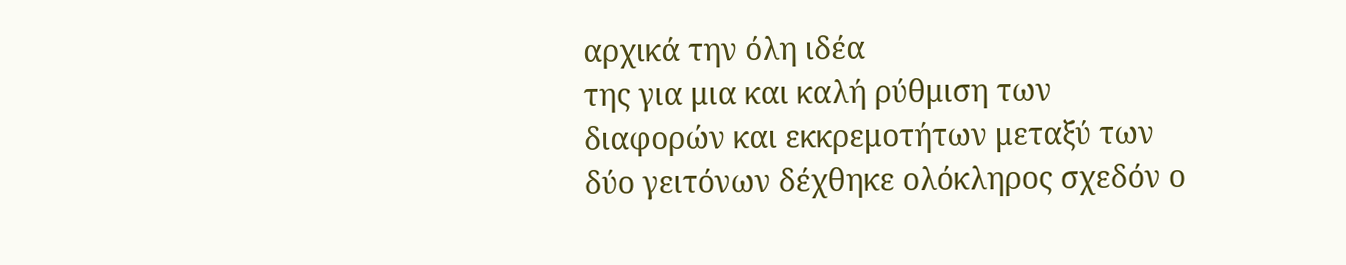αρχικά την όλη ιδέα
της για μια και καλή ρύθμιση των
διαφορών και εκκρεμοτήτων μεταξύ των
δύο γειτόνων δέχθηκε ολόκληρος σχεδόν ο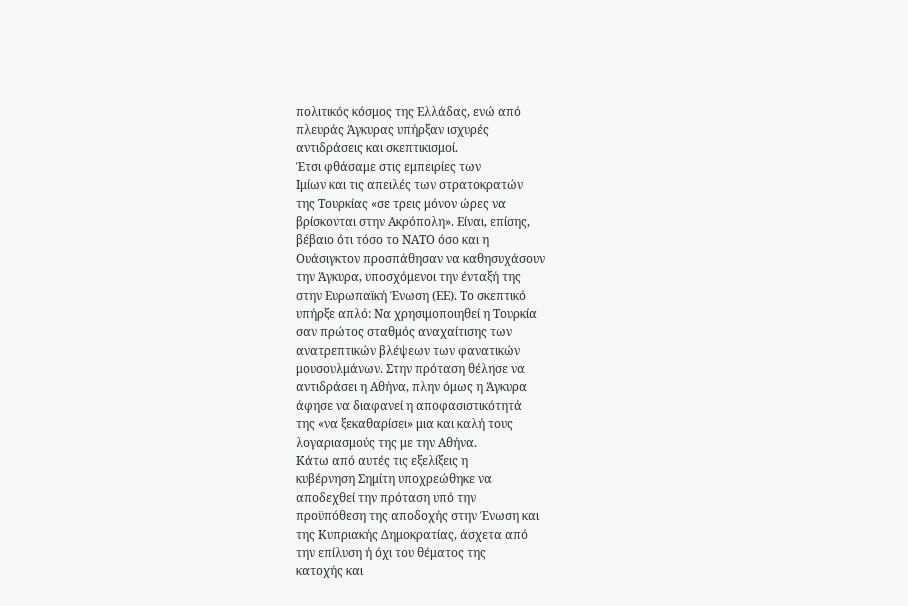πολιτικός κόσμος της Ελλάδας, ενώ από
πλευράς Άγκυρας υπήρξαν ισχυρές
αντιδράσεις και σκεπτικισμοί.
Έτσι φθάσαμε στις εμπειρίες των
Ιμίων και τις απειλές των στρατοκρατών
της Τουρκίας «σε τρεις μόνον ώρες να
βρίσκονται στην Ακρόπολη». Είναι, επίσης,
βέβαιο ότι τόσο το ΝΑΤΟ όσο και η
Ουάσιγκτον προσπάθησαν να καθησυχάσουν
την Άγκυρα, υποσχόμενοι την ένταξή της
στην Ευρωπαϊκή Ένωση (ΕΕ). Το σκεπτικό
υπήρξε απλό: Να χρησιμοποιηθεί η Τουρκία
σαν πρώτος σταθμός αναχαίτισης των
ανατρεπτικών βλέψεων των φανατικών
μουσουλμάνων. Στην πρόταση θέλησε να
αντιδράσει η Αθήνα, πλην όμως η Άγκυρα
άφησε να διαφανεί η αποφασιστικότητά
της «να ξεκαθαρίσει» μια και καλή τους
λογαριασμούς της με την Αθήνα.
Κάτω από αυτές τις εξελίξεις η
κυβέρνηση Σημίτη υποχρεώθηκε να
αποδεχθεί την πρόταση υπό την
προϋπόθεση της αποδοχής στην Ένωση και
της Κυπριακής Δημοκρατίας, άσχετα από
την επίλυση ή όχι του θέματος της
κατοχής και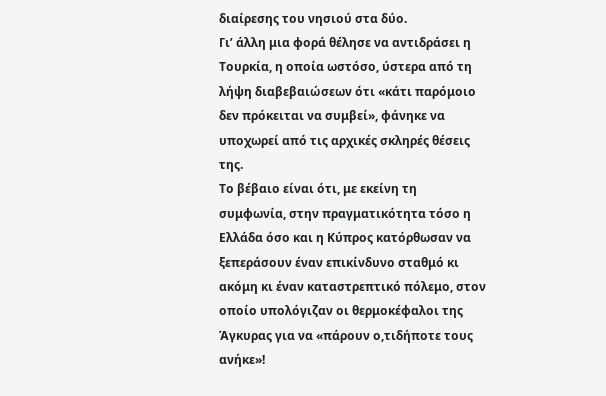διαίρεσης του νησιού στα δύο.
Γι’ άλλη μια φορά θέλησε να αντιδράσει η
Τουρκία, η οποία ωστόσο, ύστερα από τη
λήψη διαβεβαιώσεων ότι «κάτι παρόμοιο
δεν πρόκειται να συμβεί», φάνηκε να
υποχωρεί από τις αρχικές σκληρές θέσεις
της.
Το βέβαιο είναι ότι, με εκείνη τη
συμφωνία, στην πραγματικότητα τόσο η
Ελλάδα όσο και η Κύπρος κατόρθωσαν να
ξεπεράσουν έναν επικίνδυνο σταθμό κι
ακόμη κι έναν καταστρεπτικό πόλεμο, στον
οποίο υπολόγιζαν οι θερμοκέφαλοι της
Άγκυρας για να «πάρουν ο,τιδήποτε τους
ανήκε»!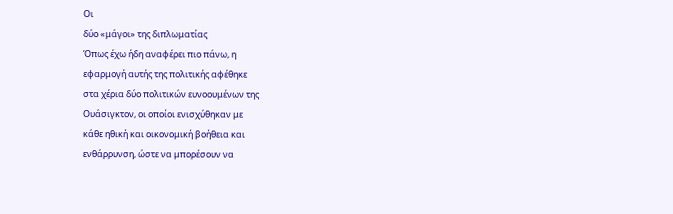Οι
δύο «μάγοι» της διπλωματίας
Όπως έχω ήδη αναφέρει πιο πάνω, η
εφαρμογή αυτής της πολιτικής αφέθηκε
στα χέρια δύο πολιτικών ευνοουμένων της
Ουάσιγκτον, οι οποίοι ενισχύθηκαν με
κάθε ηθική και οικονομική βοήθεια και
ενθάρρυνση, ώστε να μπορέσουν να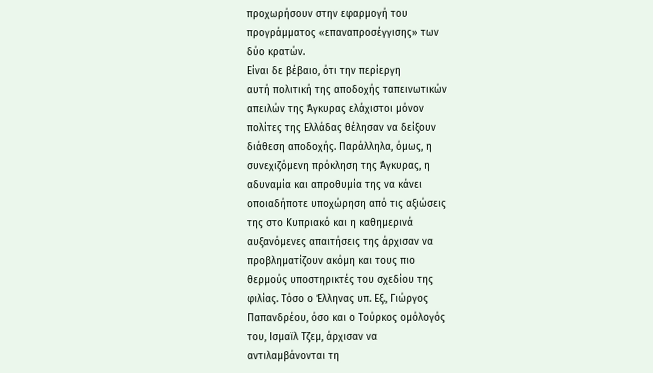προχωρήσουν στην εφαρμογή του
προγράμματος «επαναπροσέγγισης» των
δύο κρατών.
Είναι δε βέβαιο, ότι την περίεργη
αυτή πολιτική της αποδοχής ταπεινωτικών
απειλών της Άγκυρας ελάχιστοι μόνον
πολίτες της Ελλάδας θέλησαν να δείξουν
διάθεση αποδοχής. Παράλληλα, όμως, η
συνεχιζόμενη πρόκληση της Άγκυρας, η
αδυναμία και απροθυμία της να κάνει
οποιαδήποτε υποχώρηση από τις αξιώσεις
της στο Κυπριακό και η καθημερινά
αυξανόμενες απαιτήσεις της άρχισαν να
προβληματίζουν ακόμη και τους πιο
θερμούς υποστηρικτές του σχεδίου της
φιλίας. Τόσο ο Έλληνας υπ. Εξ., Γιώργος
Παπανδρέου, όσο και ο Τούρκος ομόλογός
του, Ισμαϊλ Τζεμ, άρχισαν να
αντιλαμβάνονται τη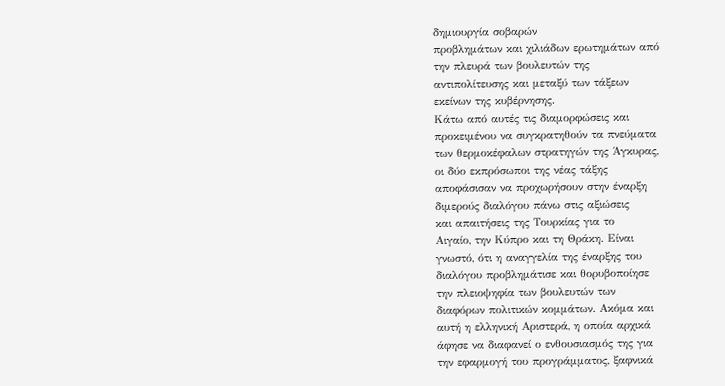δημιουργία σοβαρών
προβλημάτων και χιλιάδων ερωτημάτων από
την πλευρά των βουλευτών της
αντιπολίτευσης και μεταξύ των τάξεων
εκείνων της κυβέρνησης.
Κάτω από αυτές τις διαμορφώσεις και
προκειμένου να συγκρατηθούν τα πνεύματα
των θερμοκέφαλων στρατηγών της Άγκυρας,
οι δύο εκπρόσωποι της νέας τάξης
αποφάσισαν να προχωρήσουν στην έναρξη
διμερούς διαλόγου πάνω στις αξιώσεις
και απαιτήσεις της Τουρκίας για το
Αιγαίο, την Κύπρο και τη Θράκη. Είναι
γνωστό, ότι η αναγγελία της έναρξης του
διαλόγου προβλημάτισε και θορυβοποίησε
την πλειοψηφία των βουλευτών των
διαφόρων πολιτικών κομμάτων. Ακόμα και
αυτή η ελληνική Αριστερά, η οποία αρχικά
άφησε να διαφανεί ο ενθουσιασμός της για
την εφαρμογή του προγράμματος, ξαφνικά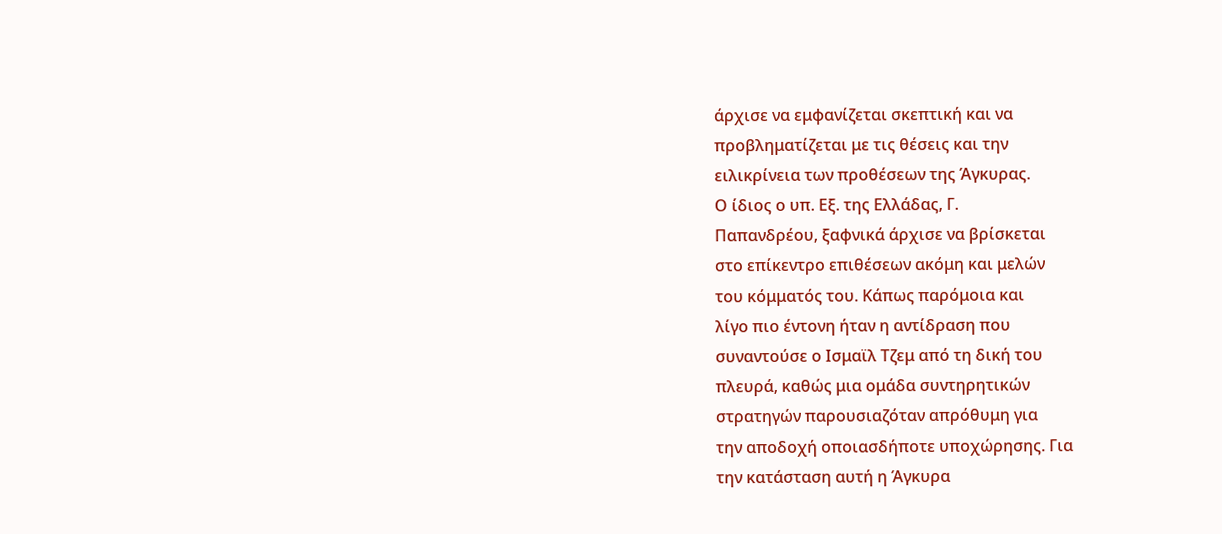άρχισε να εμφανίζεται σκεπτική και να
προβληματίζεται με τις θέσεις και την
ειλικρίνεια των προθέσεων της Άγκυρας.
Ο ίδιος ο υπ. Εξ. της Ελλάδας, Γ.
Παπανδρέου, ξαφνικά άρχισε να βρίσκεται
στο επίκεντρο επιθέσεων ακόμη και μελών
του κόμματός του. Κάπως παρόμοια και
λίγο πιο έντονη ήταν η αντίδραση που
συναντούσε ο Ισμαϊλ Τζεμ από τη δική του
πλευρά, καθώς μια ομάδα συντηρητικών
στρατηγών παρουσιαζόταν απρόθυμη για
την αποδοχή οποιασδήποτε υποχώρησης. Για
την κατάσταση αυτή η Άγκυρα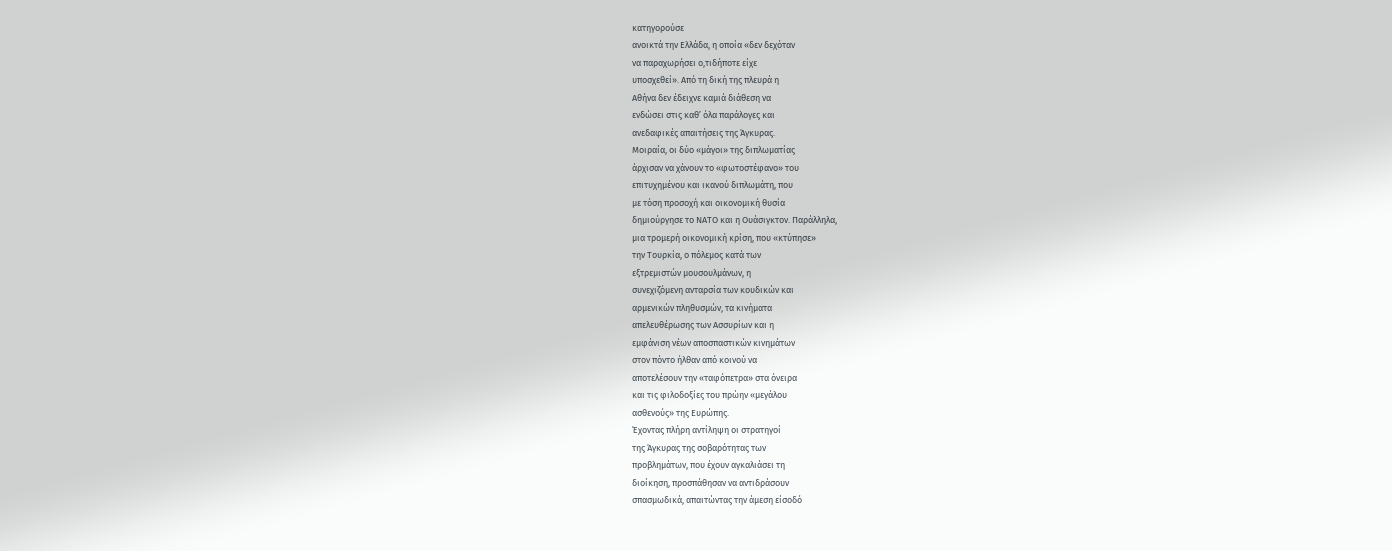κατηγορούσε
ανοικτά την Ελλάδα, η οποία «δεν δεχόταν
να παραχωρήσει ο,τιδήποτε είχε
υποσχεθεί». Από τη δική της πλευρά η
Αθήνα δεν έδειχνε καμιά διάθεση να
ενδώσει στις καθ’ όλα παράλογες και
ανεδαφικές απαιτήσεις της Άγκυρας.
Μοιραία, οι δύο «μάγοι» της διπλωματίας
άρχισαν να χάνουν το «φωτοστέφανο» του
επιτυχημένου και ικανού διπλωμάτη, που
με τόση προσοχή και οικονομική θυσία
δημιούργησε το ΝΑΤΟ και η Ουάσιγκτον. Παράλληλα,
μια τρομερή οικονομική κρίση, που «κτύπησε»
την Τουρκία, ο πόλεμος κατά των
εξτρεμιστών μουσουλμάνων, η
συνεχιζόμενη ανταρσία των κουδικών και
αρμενικών πληθυσμών, τα κινήματα
απελευθέρωσης των Ασσυρίων και η
εμφάνιση νέων αποσπαστικών κινημάτων
στον πόντο ήλθαν από κοινού να
αποτελέσουν την «ταφόπετρα» στα όνειρα
και τις φιλοδοξίες του πρώην «μεγάλου
ασθενούς» της Ευρώπης.
Έχοντας πλήρη αντίληψη οι στρατηγοί
της Άγκυρας της σοβαρότητας των
προβλημάτων, που έχουν αγκαλιάσει τη
διοίκηση, προσπάθησαν να αντιδράσουν
σπασμωδικά, απαιτώντας την άμεση είσοδό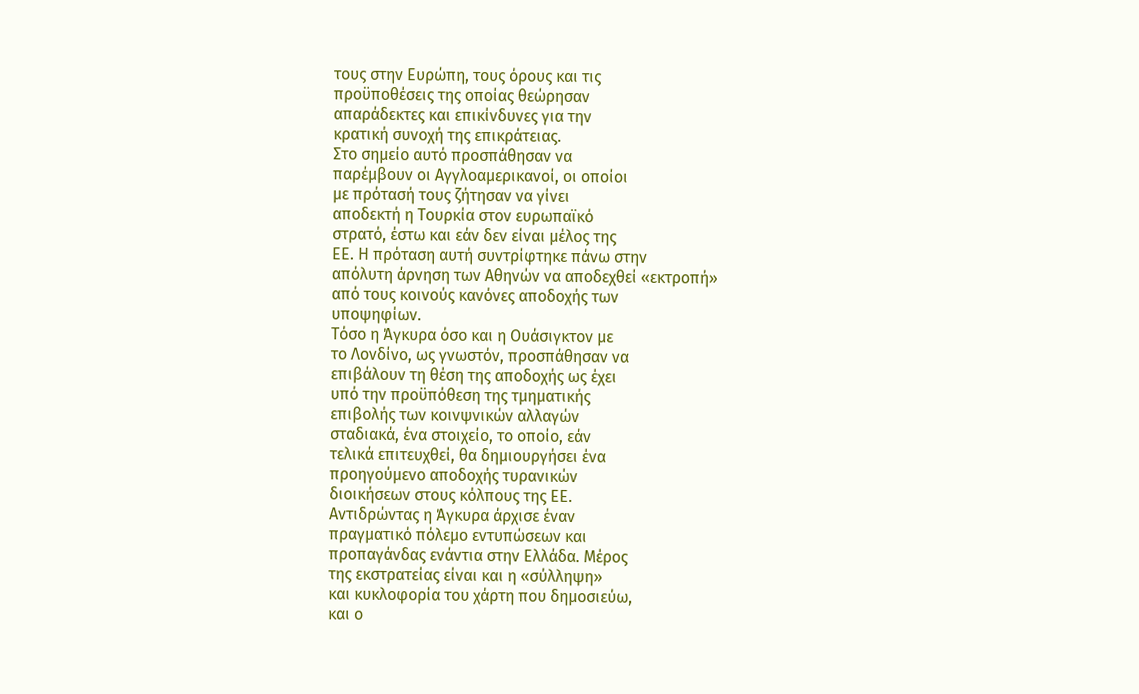τους στην Ευρώπη, τους όρους και τις
προϋποθέσεις της οποίας θεώρησαν
απαράδεκτες και επικίνδυνες για την
κρατική συνοχή της επικράτειας.
Στο σημείο αυτό προσπάθησαν να
παρέμβουν οι Αγγλοαμερικανοί, οι οποίοι
με πρότασή τους ζήτησαν να γίνει
αποδεκτή η Τουρκία στον ευρωπαϊκό
στρατό, έστω και εάν δεν είναι μέλος της
ΕΕ. Η πρόταση αυτή συντρίφτηκε πάνω στην
απόλυτη άρνηση των Αθηνών να αποδεχθεί «εκτροπή»
από τους κοινούς κανόνες αποδοχής των
υποψηφίων.
Τόσο η Άγκυρα όσο και η Ουάσιγκτον με
το Λονδίνο, ως γνωστόν, προσπάθησαν να
επιβάλουν τη θέση της αποδοχής ως έχει
υπό την προϋπόθεση της τμηματικής
επιβολής των κοινψνικών αλλαγών
σταδιακά, ένα στοιχείο, το οποίο, εάν
τελικά επιτευχθεί, θα δημιουργήσει ένα
προηγούμενο αποδοχής τυρανικών
διοικήσεων στους κόλπους της ΕΕ.
Αντιδρώντας η Άγκυρα άρχισε έναν
πραγματικό πόλεμο εντυπώσεων και
προπαγάνδας ενάντια στην Ελλάδα. Μέρος
της εκστρατείας είναι και η «σύλληψη»
και κυκλοφορία του χάρτη που δημοσιεύω,
και ο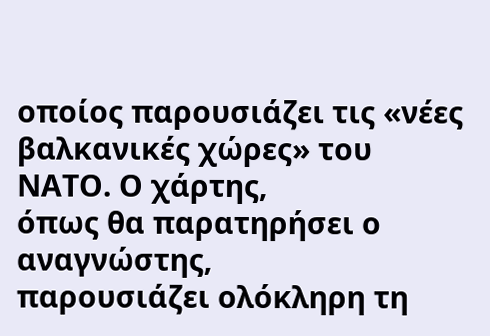οποίος παρουσιάζει τις «νέες
βαλκανικές χώρες» του ΝΑΤΟ. Ο χάρτης,
όπως θα παρατηρήσει ο αναγνώστης,
παρουσιάζει ολόκληρη τη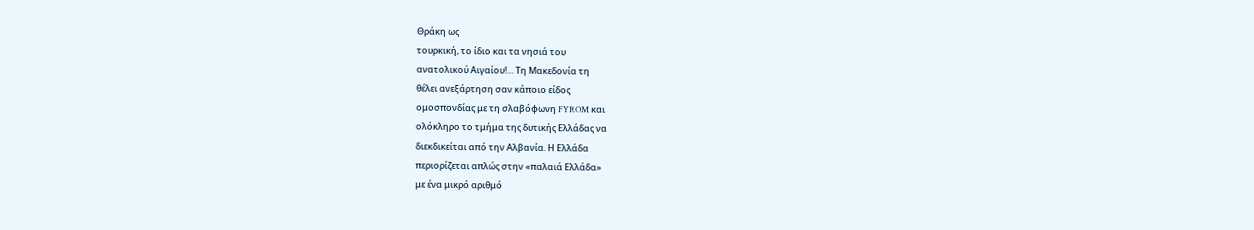Θράκη ως
τουρκική, το ίδιο και τα νησιά του
ανατολικού Αιγαίου!… Τη Μακεδονία τη
θέλει ανεξάρτηση σαν κάποιο είδος
ομοσπονδίας με τη σλαβόφωνη FYROM και
ολόκληρο το τμήμα της δυτικής Ελλάδας να
διεκδικείται από την Αλβανία. Η Ελλάδα
περιορίζεται απλώς στην «παλαιά Ελλάδα»
με ένα μικρό αριθμό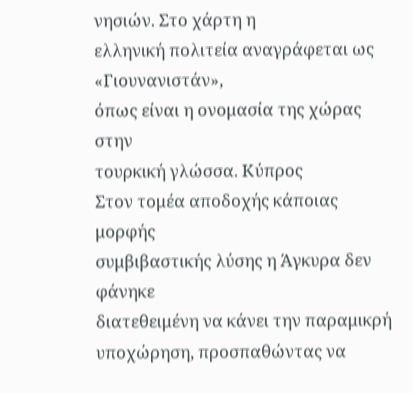νησιών. Στο χάρτη η
ελληνική πολιτεία αναγράφεται ως «Γιουνανιστάν»,
όπως είναι η ονομασία της χώρας στην
τουρκική γλώσσα. Κύπρος
Στον τομέα αποδοχής κάποιας μορφής
συμβιβαστικής λύσης η Άγκυρα δεν φάνηκε
διατεθειμένη να κάνει την παραμικρή
υποχώρηση, προσπαθώντας να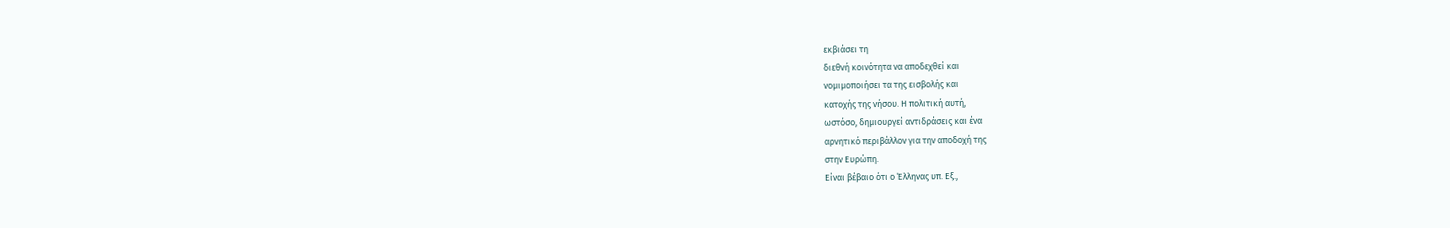εκβιάσει τη
διεθνή κοινότητα να αποδεχθεί και
νομιμοποιήσει τα της εισβολής και
κατοχής της νήσου. Η πολιτική αυτή,
ωστόσο, δημιουργεί αντιδράσεις και ένα
αρνητικό περιβάλλον για την αποδοχή της
στην Ευρώπη.
Είναι βέβαιο ότι ο Έλληνας υπ. Εξ.,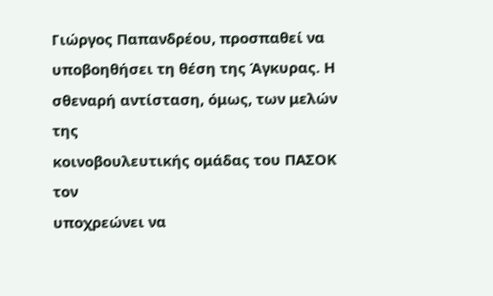Γιώργος Παπανδρέου, προσπαθεί να
υποβοηθήσει τη θέση της Άγκυρας. Η
σθεναρή αντίσταση, όμως, των μελών της
κοινοβουλευτικής ομάδας του ΠΑΣΟΚ τον
υποχρεώνει να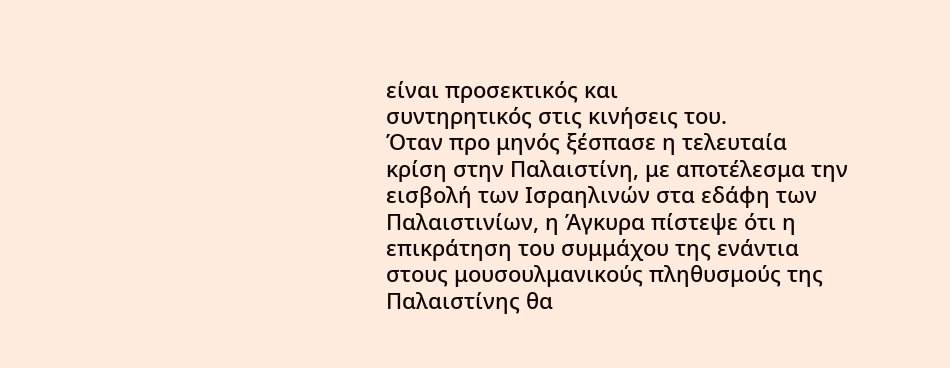είναι προσεκτικός και
συντηρητικός στις κινήσεις του.
Όταν προ μηνός ξέσπασε η τελευταία
κρίση στην Παλαιστίνη, με αποτέλεσμα την
εισβολή των Ισραηλινών στα εδάφη των
Παλαιστινίων, η Άγκυρα πίστεψε ότι η
επικράτηση του συμμάχου της ενάντια
στους μουσουλμανικούς πληθυσμούς της
Παλαιστίνης θα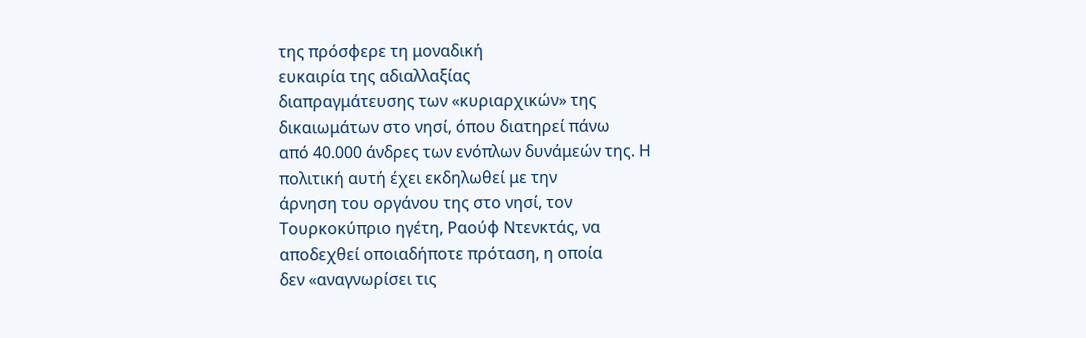της πρόσφερε τη μοναδική
ευκαιρία της αδιαλλαξίας
διαπραγμάτευσης των «κυριαρχικών» της
δικαιωμάτων στο νησί, όπου διατηρεί πάνω
από 40.000 άνδρες των ενόπλων δυνάμεών της. Η
πολιτική αυτή έχει εκδηλωθεί με την
άρνηση του οργάνου της στο νησί, τον
Τουρκοκύπριο ηγέτη, Ραούφ Ντενκτάς, να
αποδεχθεί οποιαδήποτε πρόταση, η οποία
δεν «αναγνωρίσει τις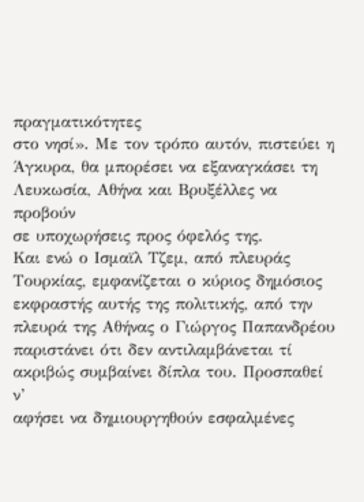πραγματικότητες
στο νησί». Με τον τρόπο αυτόν, πιστεύει η
Άγκυρα, θα μπορέσει να εξαναγκάσει τη
Λευκωσία, Αθήνα και Βρυξέλλες να προβούν
σε υποχωρήσεις προς όφελός της.
Και ενώ ο Ισμαϊλ Τζεμ, από πλευράς
Τουρκίας, εμφανίζεται ο κύριος δημόσιος
εκφραστής αυτής της πολιτικής, από την
πλευρά της Αθήνας ο Γιώργος Παπανδρέου
παριστάνει ότι δεν αντιλαμβάνεται τί
ακριβώς συμβαίνει δίπλα του. Προσπαθεί ν’
αφήσει να δημιουργηθούν εσφαλμένες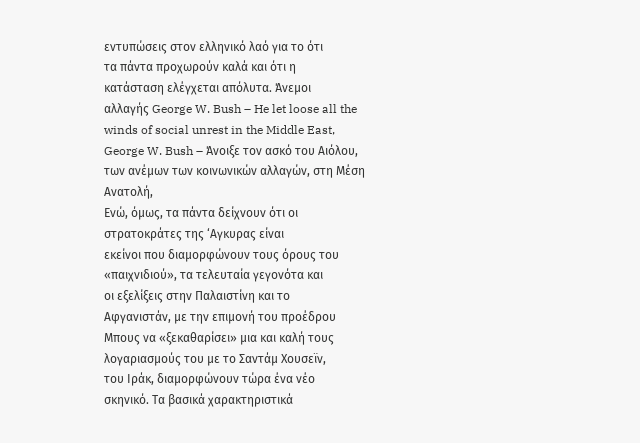εντυπώσεις στον ελληνικό λαό για το ότι
τα πάντα προχωρούν καλά και ότι η
κατάσταση ελέγχεται απόλυτα. Άνεμοι
αλλαγής George W. Bush – He let loose all the winds of social unrest in the Middle East, George W. Bush – Άνοιξε τον ασκό του Αιόλου, των ανέμων των κοινωνικών αλλαγών, στη Μέση Ανατολή,
Ενώ, όμως, τα πάντα δείχνουν ότι οι
στρατοκράτες της ‘Αγκυρας είναι
εκείνοι που διαμορφώνουν τους όρους του
«παιχνιδιού», τα τελευταία γεγονότα και
οι εξελίξεις στην Παλαιστίνη και το
Αφγανιστάν, με την επιμονή του προέδρου
Μπους να «ξεκαθαρίσει» μια και καλή τους
λογαριασμούς του με το Σαντάμ Χουσεϊν,
του Ιράκ, διαμορφώνουν τώρα ένα νέο
σκηνικό. Τα βασικά χαρακτηριστικά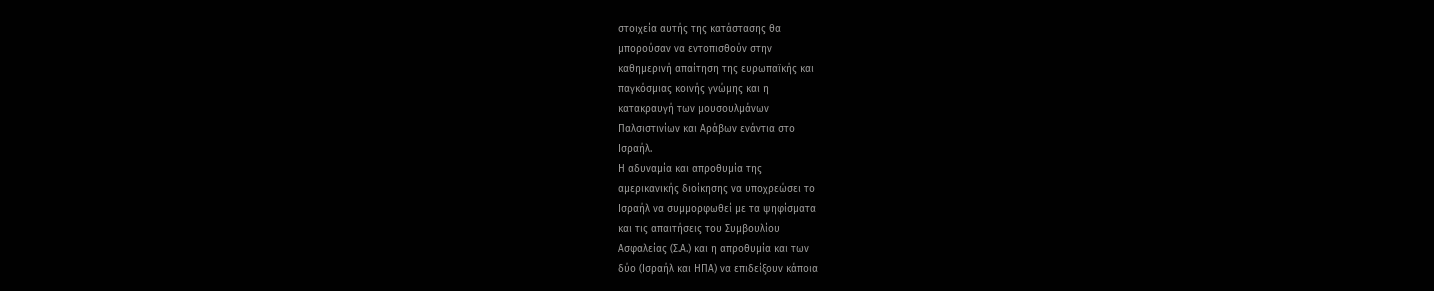στοιχεία αυτής της κατάστασης θα
μπορούσαν να εντοπισθούν στην
καθημερινή απαίτηση της ευρωπαϊκής και
παγκόσμιας κοινής γνώμης και η
κατακραυγή των μουσουλμάνων
Παλσιστινίων και Αράβων ενάντια στο
Ισραήλ.
Η αδυναμία και απροθυμία της
αμερικανικής διοίκησης να υποχρεώσει το
Ισραήλ να συμμορφωθεί με τα ψηφίσματα
και τις απαιτήσεις του Συμβουλίου
Ασφαλείας (Σ.Α.) και η απροθυμία και των
δύο (Ισραήλ και ΗΠΑ) να επιδείξουν κάποια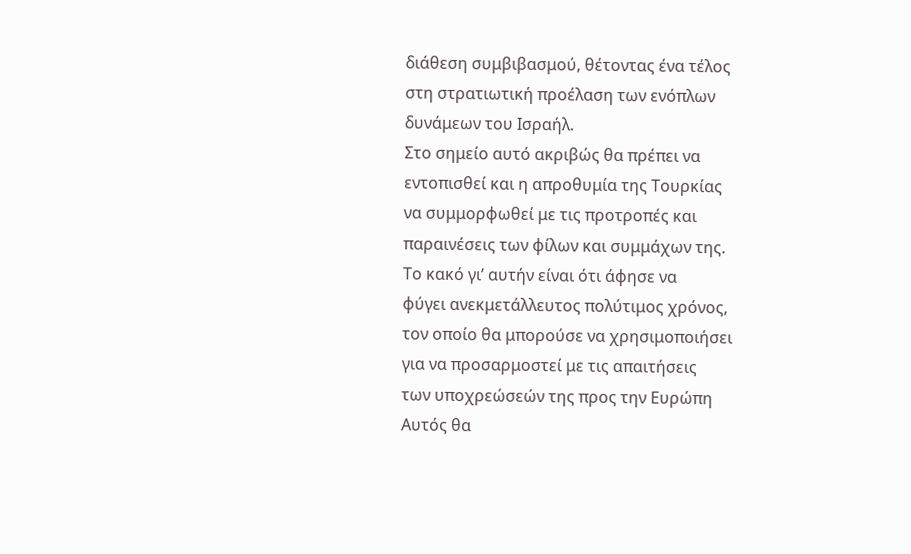διάθεση συμβιβασμού, θέτοντας ένα τέλος
στη στρατιωτική προέλαση των ενόπλων
δυνάμεων του Ισραήλ.
Στο σημείο αυτό ακριβώς θα πρέπει να
εντοπισθεί και η απροθυμία της Τουρκίας
να συμμορφωθεί με τις προτροπές και
παραινέσεις των φίλων και συμμάχων της.
Το κακό γι’ αυτήν είναι ότι άφησε να
φύγει ανεκμετάλλευτος πολύτιμος χρόνος,
τον οποίο θα μπορούσε να χρησιμοποιήσει
για να προσαρμοστεί με τις απαιτήσεις
των υποχρεώσεών της προς την Ευρώπη
Αυτός θα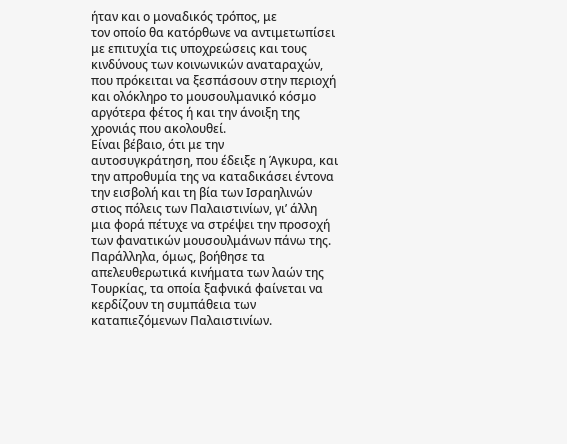ήταν και ο μοναδικός τρόπος, με
τον οποίο θα κατόρθωνε να αντιμετωπίσει
με επιτυχία τις υποχρεώσεις και τους
κινδύνους των κοινωνικών αναταραχών,
που πρόκειται να ξεσπάσουν στην περιοχή
και ολόκληρο το μουσουλμανικό κόσμο
αργότερα φέτος ή και την άνοιξη της
χρονιάς που ακολουθεί.
Είναι βέβαιο, ότι με την
αυτοσυγκράτηση, που έδειξε η Άγκυρα, και
την απροθυμία της να καταδικάσει έντονα
την εισβολή και τη βία των Ισραηλινών
στιος πόλεις των Παλαιστινίων, γι’ άλλη
μια φορά πέτυχε να στρέψει την προσοχή
των φανατικών μουσουλμάνων πάνω της.
Παράλληλα, όμως, βοήθησε τα
απελευθερωτικά κινήματα των λαών της
Τουρκίας, τα οποία ξαφνικά φαίνεται να
κερδίζουν τη συμπάθεια των
καταπιεζόμενων Παλαιστινίων.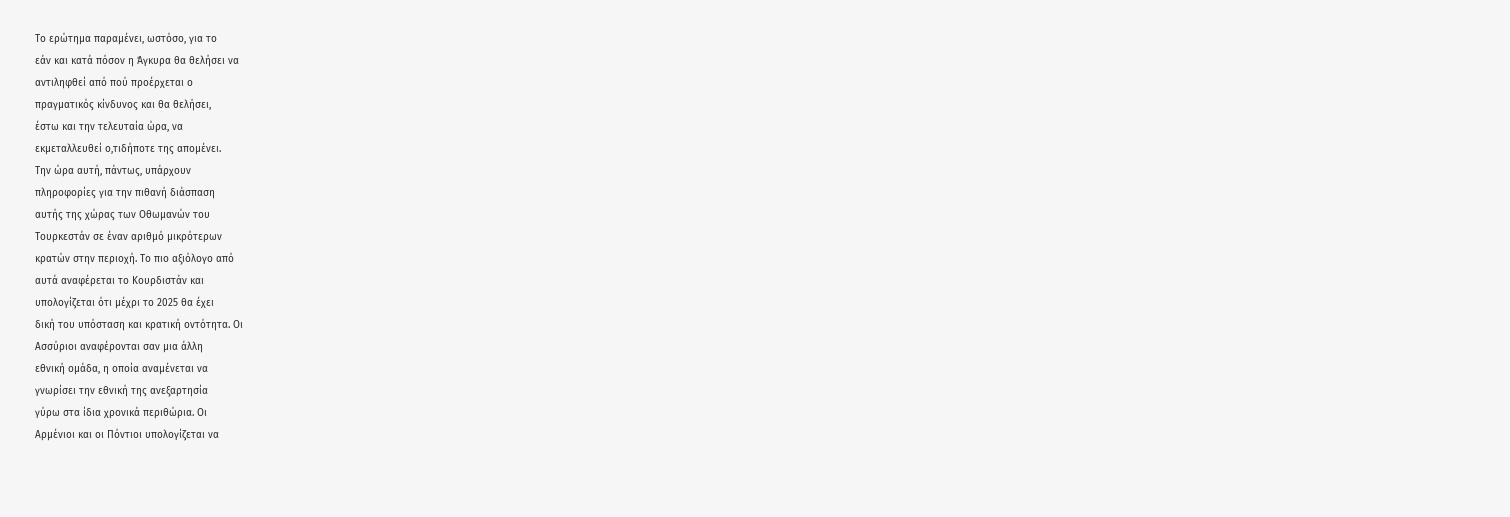Το ερώτημα παραμένει, ωστόσο, για το
εάν και κατά πόσον η Άγκυρα θα θελήσει να
αντιληφθεί από πού προέρχεται ο
πραγματικός κίνδυνος και θα θελήσει,
έστω και την τελευταία ώρα, να
εκμεταλλευθεί ο,τιδήποτε της απομένει.
Την ώρα αυτή, πάντως, υπάρχουν
πληροφορίες για την πιθανή διάσπαση
αυτής της χώρας των Οθωμανών του
Τουρκεστάν σε έναν αριθμό μικρότερων
κρατών στην περιοχή. Το πιο αξιόλογο από
αυτά αναφέρεται το Κουρδιστάν και
υπολογίζεται ότι μέχρι το 2025 θα έχει
δική του υπόσταση και κρατική οντότητα. Οι
Ασσύριοι αναφέρονται σαν μια άλλη
εθνική ομάδα, η οποία αναμένεται να
γνωρίσει την εθνική της ανεξαρτησία
γύρω στα ίδια χρονικά περιθώρια. Οι
Αρμένιοι και οι Πόντιοι υπολογίζεται να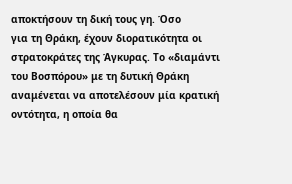αποκτήσουν τη δική τους γη. Όσο
για τη Θράκη, έχουν διορατικότητα οι
στρατοκράτες της Άγκυρας. Το «διαμάντι
του Βοσπόρου» με τη δυτική Θράκη
αναμένεται να αποτελέσουν μία κρατική
οντότητα, η οποία θα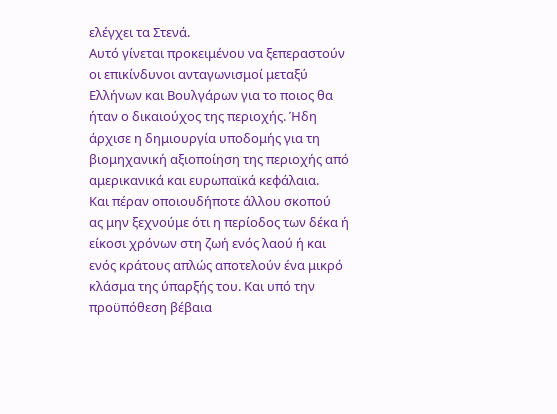ελέγχει τα Στενά.
Αυτό γίνεται προκειμένου να ξεπεραστούν
οι επικίνδυνοι ανταγωνισμοί μεταξύ
Ελλήνων και Βουλγάρων για το ποιος θα
ήταν ο δικαιούχος της περιοχής. Ήδη
άρχισε η δημιουργία υποδομής για τη
βιομηχανική αξιοποίηση της περιοχής από
αμερικανικά και ευρωπαϊκά κεφάλαια.
Και πέραν οποιουδήποτε άλλου σκοπού
ας μην ξεχνούμε ότι η περίοδος των δέκα ή
είκοσι χρόνων στη ζωή ενός λαού ή και
ενός κράτους απλώς αποτελούν ένα μικρό
κλάσμα της ύπαρξής του. Και υπό την
προϋπόθεση βέβαια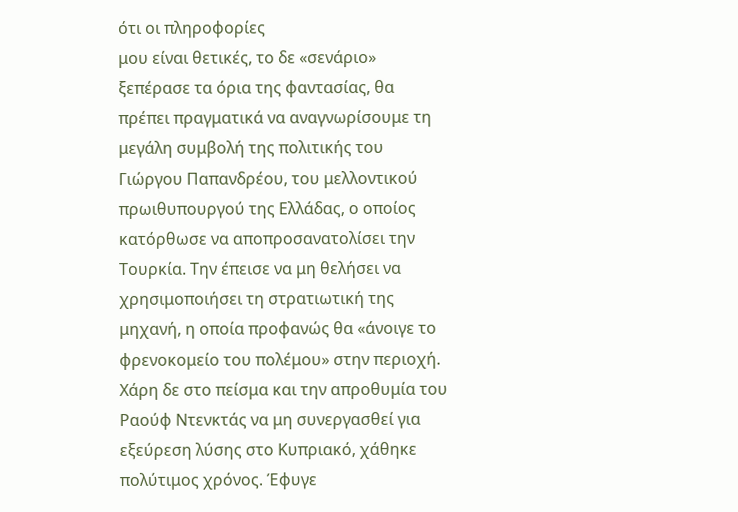ότι οι πληροφορίες
μου είναι θετικές, το δε «σενάριο»
ξεπέρασε τα όρια της φαντασίας, θα
πρέπει πραγματικά να αναγνωρίσουμε τη
μεγάλη συμβολή της πολιτικής του
Γιώργου Παπανδρέου, του μελλοντικού
πρωιθυπουργού της Ελλάδας, ο οποίος
κατόρθωσε να αποπροσανατολίσει την
Τουρκία. Την έπεισε να μη θελήσει να
χρησιμοποιήσει τη στρατιωτική της
μηχανή, η οποία προφανώς θα «άνοιγε το
φρενοκομείο του πολέμου» στην περιοχή.
Χάρη δε στο πείσμα και την απροθυμία του
Ραούφ Ντενκτάς να μη συνεργασθεί για
εξεύρεση λύσης στο Κυπριακό, χάθηκε
πολύτιμος χρόνος. Έφυγε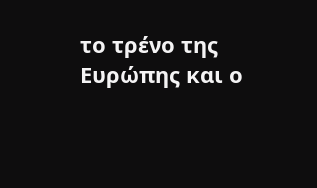το τρένο της
Ευρώπης και ο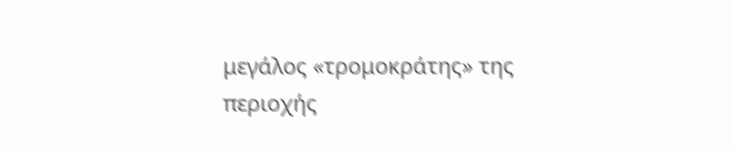μεγάλος «τρομοκράτης» της
περιοχής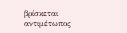βρίσκεται αντιμέτωπος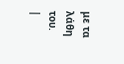με τα
λάθη του.
|